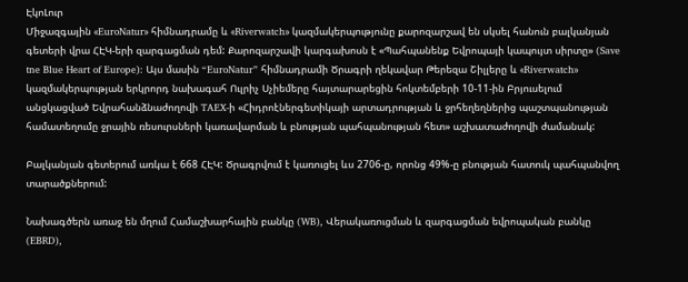ԷկոԼուր
Միջազգային «EuroNatur» հիմնադրամը և «Riverwatch» կազմակերպությունը քարոզարշավ են սկսել հանուն բալկանյան գետերի վրա ՀԷԿ-երի զարգացման դեմ: Քարոզարշավի կարգախոսն է «Պահպանենք Եվրոպայի կապույտ սիրտը» (Save tne Blue Heart of Europe): Այս մասին “EuroNatur” հիմնադրամի Ծրագրի ղեկավար Թերեզա Շիլլերը և «Riverwatch» կազմակերպության երկրորդ նախագահ Ուլրիչ Սչիեմերը հայտարարեցին հոկտեմբերի 10-11-ին Բրյուսելում անցկացված Եվրահանձնաժողովի TAEX-ի «Հիդրոէներգետիկայի արտադրության և ջրհեղեղներից պաշտպանության համատեղումը ջրային ռեսուրսների կառավարման և բնության պահպանության հետ» աշխատաժողովի ժամանակ:

Բալկանյան գետերում առկա է 668 ՀԷԿ: Ծրագրվում է կառուցել ևս 2706-ը, որոնց 49%-ը բնության հատուկ պահպանվող տարածքներում:

Նախագծերն առաջ են մղում Համաշխարհային բանկը (WB), Վերակառուցման և զարգացման եվրոպական բանկը (EBRD),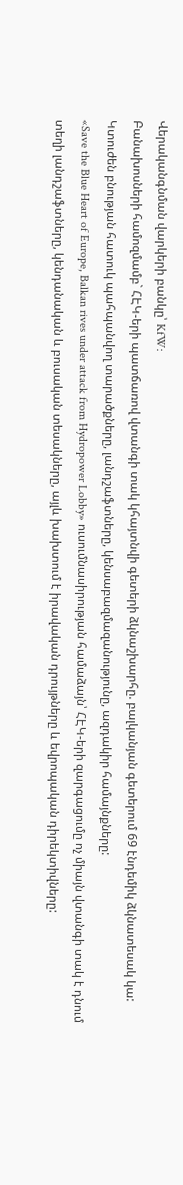Վերականգնման վարկերի բանկը՝ KfW:
Բանախոսների համոզմամբ` ՀԷԿ-երի պատճառով վտանգի տակ կհայտնվի գետերի ձկնաշխարհը. բալկանյան գետերում 69 էնդեմիկ ձկնատեսակ կա: Կտուժեն բնության հատուկ պահպանվող տարածքները, լանդշաֆտները, կենսաբազմազանությունը, ազդակիր համայնքները:
«Save the Blue Heart of Europe, Balkan rives under attack from Hydropower Lobby» ուսումնասիրության համաձայն՝ ՀԷԿ-երի զարգացումը ոչ միայն վտանգի տակ է դնում տեղի լանդշաֆտները, կենդանական և բուսական տեսակները, այլև խախտում է իրավական դրույթները և եվրոպական դիրեկտիվները: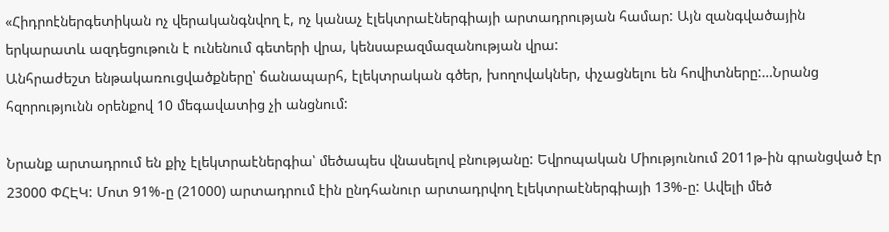«Հիդրոէներգետիկան ոչ վերականգնվող է, ոչ կանաչ էլեկտրաէներգիայի արտադրության համար: Այն զանգվածային երկարատև ազդեցութուն է ունենում գետերի վրա, կենսաբազմազանության վրա:
Անհրաժեշտ ենթակառուցվածքները՝ ճանապարհ, էլեկտրական գծեր, խողովակներ, փչացնելու են հովիտները:…Նրանց հզորությունն օրենքով 10 մեգավատից չի անցնում:

Նրանք արտադրում են քիչ էլեկտրաէներգիա՝ մեծապես վնասելով բնությանը: Եվրոպական Միությունում 2011թ-ին գրանցված էր 23000 ՓՀԷԿ: Մոտ 91%-ը (21000) արտադրում էին ընդհանուր արտադրվող էլեկտրաէներգիայի 13%-ը: Ավելի մեծ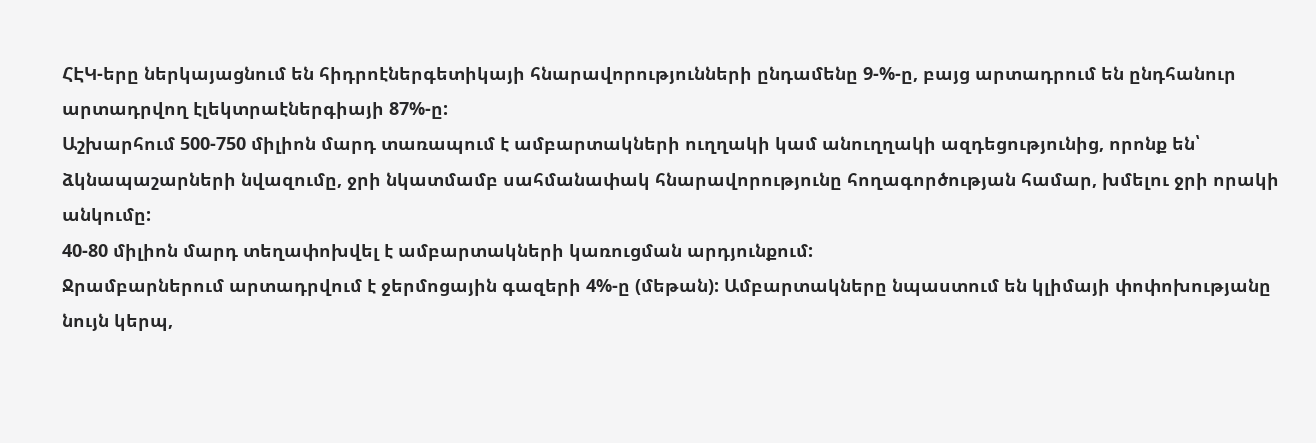ՀԷԿ-երը ներկայացնում են հիդրոէներգետիկայի հնարավորությունների ընդամենը 9-%-ը, բայց արտադրում են ընդհանուր արտադրվող էլեկտրաէներգիայի 87%-ը:
Աշխարհում 500-750 միլիոն մարդ տառապում է ամբարտակների ուղղակի կամ անուղղակի ազդեցությունից, որոնք են՝ ձկնապաշարների նվազումը, ջրի նկատմամբ սահմանափակ հնարավորությունը հողագործության համար, խմելու ջրի որակի անկումը:
40-80 միլիոն մարդ տեղափոխվել է ամբարտակների կառուցման արդյունքում:
Ջրամբարներում արտադրվում է ջերմոցային գազերի 4%-ը (մեթան): Ամբարտակները նպաստում են կլիմայի փոփոխությանը նույն կերպ,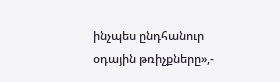ինչպես ընդհանուր օդային թռիչքները»,-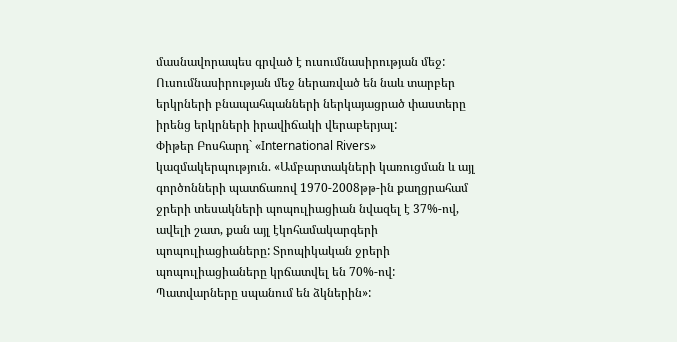մասնավորապես գրված է ուսումնասիրության մեջ:
Ուսումնասիրության մեջ ներառված են նաև տարբեր երկրների բնապահպանների ներկայացրած փաստերը իրենց երկրների իրավիճակի վերաբերյալ:
Փիթեր Բոսհարդ` «International Rivers» կազմակերպություն. «Ամբարտակների կառուցման և այլ գործոնների պատճառով 1970-2008թթ-ին քաղցրահամ ջրերի տեսակների պոպուլիացիան նվազել է 37%-ով, ավելի շատ, քան այլ էկոհամակարգերի պոպուլիացիաները: Տրոպիկական ջրերի պոպուլիացիաները կրճատվել են 70%-ով: Պատվարները սպանում են ձկներին»: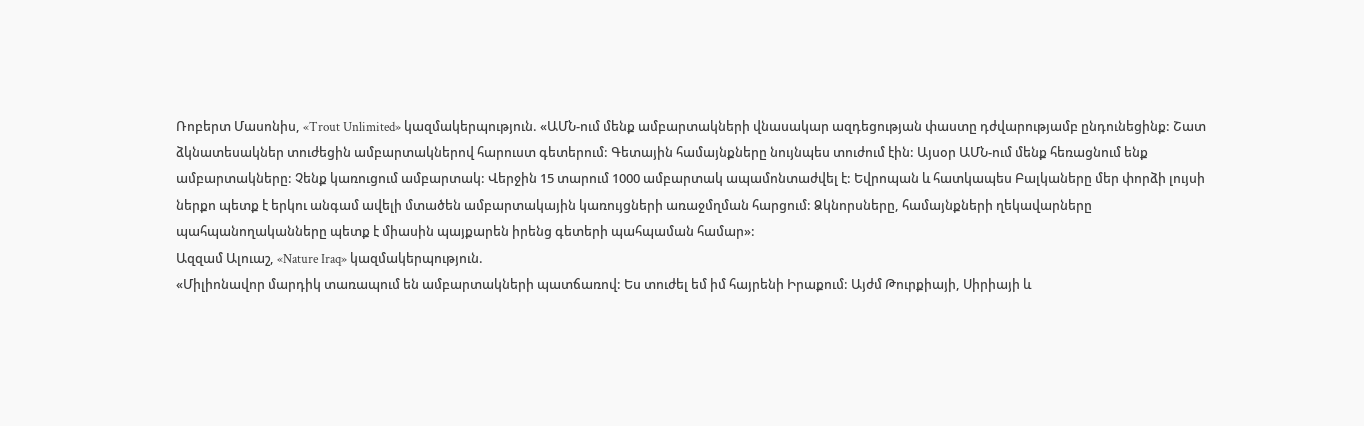Ռոբերտ Մասոնիս, «Trout Unlimited» կազմակերպություն. «ԱՄՆ-ում մենք ամբարտակների վնասակար ազդեցության փաստը դժվարությամբ ընդունեցինք: Շատ ձկնատեսակներ տուժեցին ամբարտակներով հարուստ գետերում: Գետային համայնքները նույնպես տուժում էին: Այսօր ԱՄՆ-ում մենք հեռացնում ենք ամբարտակները: Չենք կառուցում ամբարտակ: Վերջին 15 տարում 1000 ամբարտակ ապամոնտաժվել է: Եվրոպան և հատկապես Բալկաները մեր փորձի լույսի ներքո պետք է երկու անգամ ավելի մտածեն ամբարտակային կառույցների առաջմղման հարցում: Ձկնորսները, համայնքների ղեկավարները պահպանողականները պետք է միասին պայքարեն իրենց գետերի պահպաման համար»:
Ազզամ Ալուաշ, «Nature Iraq» կազմակերպություն.
«Միլիոնավոր մարդիկ տառապում են ամբարտակների պատճառով: Ես տուժել եմ իմ հայրենի Իրաքում: Այժմ Թուրքիայի, Սիրիայի և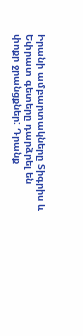Իրանի ամբարտակները Տիգրիս և Եփրատ գետերը դարձրել են փոքր ջրանցքներ: Դրանք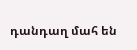դանդաղ մահ են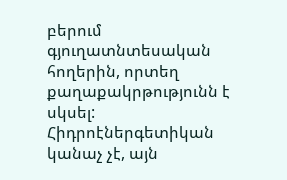բերում գյուղատնտեսական հողերին, որտեղ քաղաքակրթությունն է սկսել: Հիդրոէներգետիկան կանաչ չէ, այն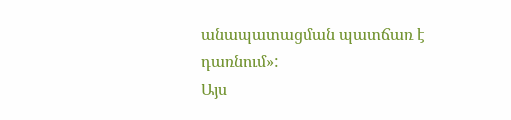անապատացման պատճառ է դառնում»:
Այս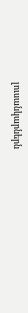լուսանկարներն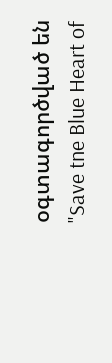օգտագործված են "Save tne Blue Heart of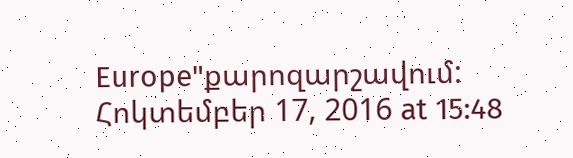Europe"քարոզարշավում:
Հոկտեմբեր 17, 2016 at 15:48